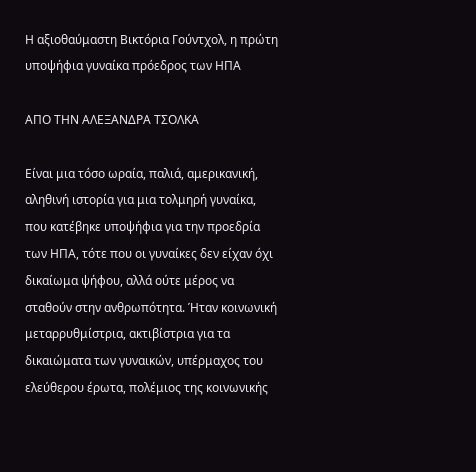Η αξιοθαύμαστη Βικτόρια Γούντχολ, η πρώτη υποψήφια γυναίκα πρόεδρος των ΗΠΑ

ΑΠΟ ΤΗΝ ΑΛΕΞΑΝΔΡΑ ΤΣΟΛΚΑ

Είναι μια τόσο ωραία, παλιά, αμερικανική, αληθινή ιστορία για μια τολμηρή γυναίκα, που κατέβηκε υποψήφια για την προεδρία των ΗΠΑ, τότε που οι γυναίκες δεν είχαν όχι δικαίωμα ψήφου, αλλά ούτε μέρος να σταθούν στην ανθρωπότητα. Ήταν κοινωνική μεταρρυθμίστρια, ακτιβίστρια για τα δικαιώματα των γυναικών, υπέρμαχος του ελεύθερου έρωτα, πολέμιος της κοινωνικής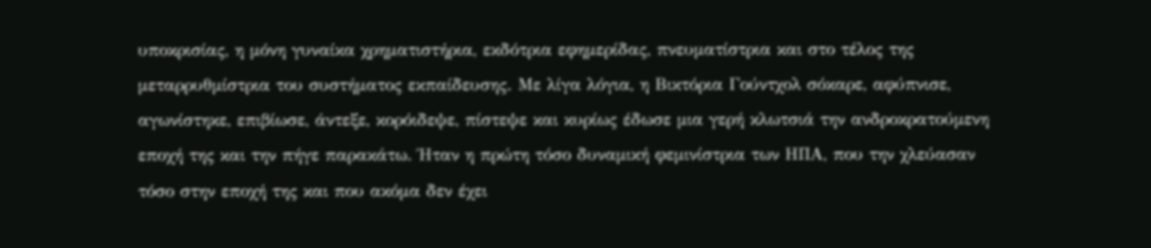υποκρισίας, η μόνη γυναίκα χρηματιστήρια, εκδότρια εφημερίδας, πνευματίστρια και στο τέλος της μεταρρυθμίστρια του συστήματος εκπαίδευσης. Με λίγα λόγια, η Βικτόρια Γούντχολ σόκαρε, αφύπνισε, αγωνίστηκε, επιβίωσε, άντεξε, κορόιδεψε, πίστεψε και κυρίως έδωσε μια γερή κλωτσιά την ανδροκρατούμενη εποχή της και την πήγε παρακάτω. Ήταν η πρώτη τόσο δυναμική φεμινίστρια των ΗΠΑ, που την χλεύασαν τόσο στην εποχή της και που ακόμα δεν έχει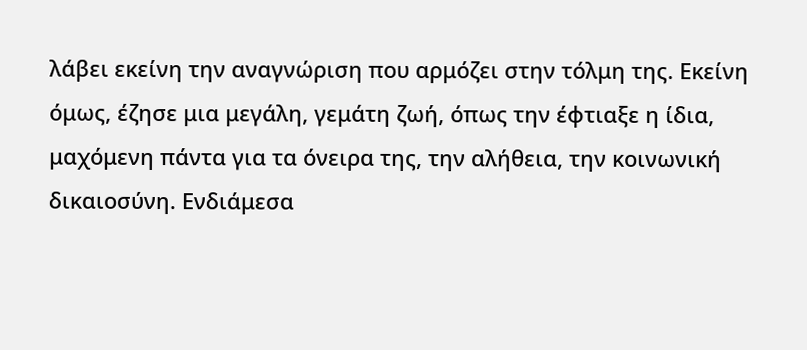λάβει εκείνη την αναγνώριση που αρμόζει στην τόλμη της. Εκείνη όμως, έζησε μια μεγάλη, γεμάτη ζωή, όπως την έφτιαξε η ίδια, μαχόμενη πάντα για τα όνειρα της, την αλήθεια, την κοινωνική δικαιοσύνη. Ενδιάμεσα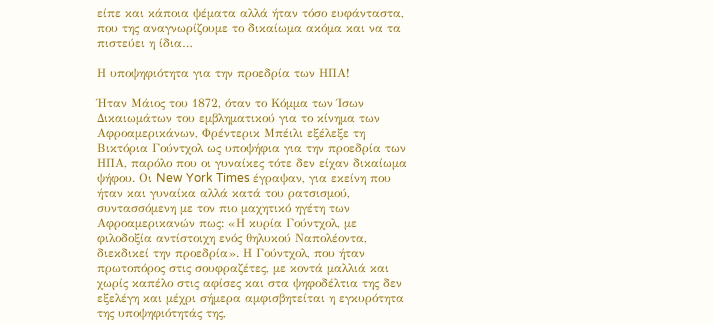είπε και κάποια ψέματα αλλά ήταν τόσο ευφάνταστα, που της αναγνωρίζουμε το δικαίωμα ακόμα και να τα πιστεύει η ίδια…

Η υποψηφιότητα για την προεδρία των ΗΠΑ!

Ήταν Μάιος του 1872, όταν το Κόμμα των Ίσων Δικαιωμάτων του εμβληματικού για το κίνημα των Αφροαμερικάνων, Φρέντερικ Μπέιλι εξέλεξε τη Βικτόρια Γούντχολ ως υποψήφια για την προεδρία των ΗΠΑ, παρόλο που οι γυναίκες τότε δεν είχαν δικαίωμα ψήφου. Οι New York Times έγραψαν, για εκείνη που ήταν και γυναίκα αλλά κατά του ρατσισμού, συντασσόμενη με τον πιο μαχητικό ηγέτη των Αφροαμερικανών πως: «Η κυρία Γούντχολ, με φιλοδοξία αντίστοιχη ενός θηλυκού Ναπολέοντα, διεκδικεί την προεδρία». Η Γούντχολ, που ήταν πρωτοπόρος στις σουφραζέτες, με κοντά μαλλιά και χωρίς καπέλο στις αφίσες και στα ψηφοδέλτια της δεν εξελέγη και μέχρι σήμερα αμφισβητείται η εγκυρότητα της υποψηφιότητάς της,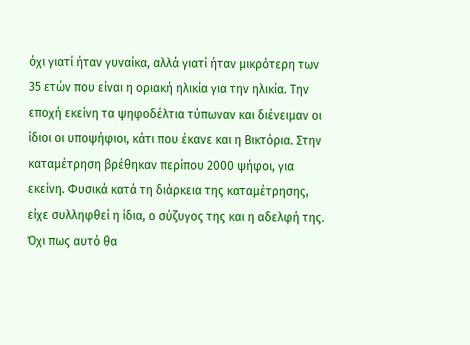όχι γιατί ήταν γυναίκα, αλλά γιατί ήταν μικρότερη των 35 ετών που είναι η οριακή ηλικία για την ηλικία. Την εποχή εκείνη τα ψηφοδέλτια τύπωναν και διένειμαν οι ίδιοι οι υποψήφιοι, κάτι που έκανε και η Βικτόρια. Στην καταμέτρηση βρέθηκαν περίπου 2000 ψήφοι, για εκείνη. Φυσικά κατά τη διάρκεια της καταμέτρησης, είχε συλληφθεί η ίδια, ο σύζυγος της και η αδελφή της. Όχι πως αυτό θα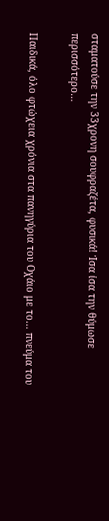σταματούσε την 33χρονη σουφραζέτα, φυσικά! Ίσα ίσα την θύμωσε περισσότερο…

Παιδικά, όλο φτώχεια χρόνια στα πανηγύρια του Οχάιο με το… πνεύμα του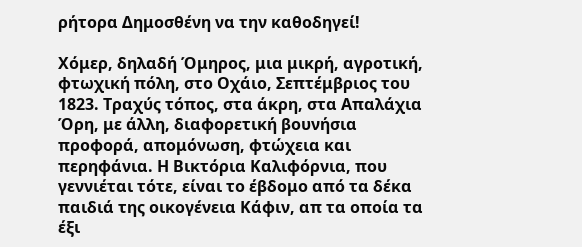ρήτορα Δημοσθένη να την καθοδηγεί!

Χόμερ, δηλαδή Όμηρος, μια μικρή, αγροτική, φτωχική πόλη, στο Οχάιο, Σεπτέμβριος του 1823. Τραχύς τόπος, στα άκρη, στα Απαλάχια Όρη, με άλλη, διαφορετική βουνήσια προφορά, απομόνωση, φτώχεια και περηφάνια. Η Βικτόρια Καλιφόρνια, που γεννιέται τότε, είναι το έβδομο από τα δέκα παιδιά της οικογένεια Κάφιν, απ τα οποία τα έξι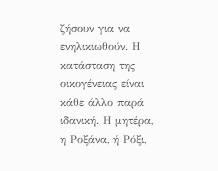ζήσουν για να ενηλικιωθούν. Η κατάσταση της οικογένειας είναι κάθε άλλο παρά ιδανική. Η μητέρα, η Ροξάνα, ή Ρόξι,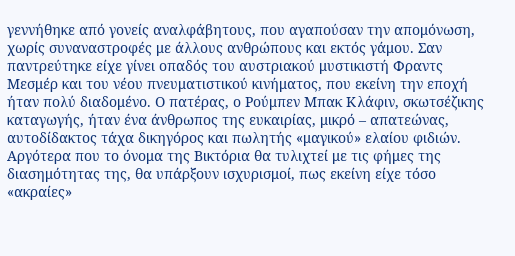γεννήθηκε από γονείς αναλφάβητους, που αγαπούσαν την απομόνωση, χωρίς συναναστροφές με άλλους ανθρώπους και εκτός γάμου. Σαν παντρεύτηκε είχε γίνει οπαδός του αυστριακού μυστικιστή Φραντς Μεσμέρ και του νέου πνευματιστικού κινήματος, που εκείνη την εποχή ήταν πολύ διαδομένο. Ο πατέρας, ο Ρούμπεν Μπακ Κλάφιν, σκωτσέζικης καταγωγής, ήταν ένα άνθρωπος της ευκαιρίας, μικρό – απατεώνας, αυτοδίδακτος τάχα δικηγόρος και πωλητής «μαγικού» ελαίου φιδιών. Αργότερα που το όνομα της Βικτόρια θα τυλιχτεί με τις φήμες της διασημότητας της, θα υπάρξουν ισχυρισμοί, πως εκείνη είχε τόσο «ακραίες»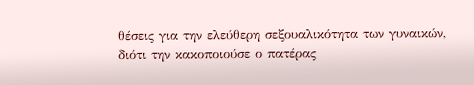θέσεις για την ελεύθερη σεξουαλικότητα των γυναικών, διότι την κακοποιούσε ο πατέρας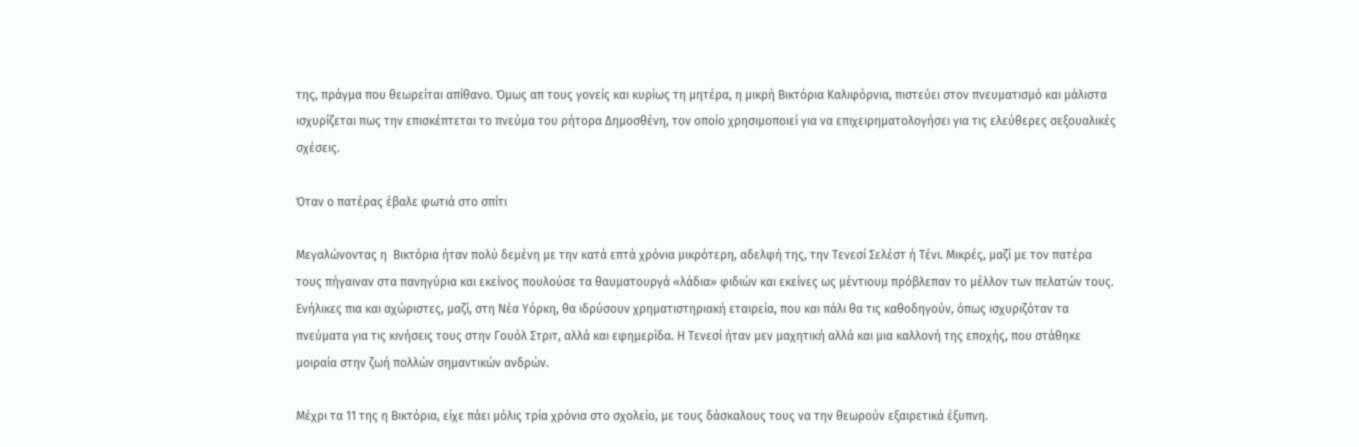της, πράγμα που θεωρείται απίθανο. Όμως απ τους γονείς και κυρίως τη μητέρα, η μικρή Βικτόρια Καλιφόρνια, πιστεύει στον πνευματισμό και μάλιστα ισχυρίζεται πως την επισκέπτεται το πνεύμα του ρήτορα Δημοσθένη, τον οποίο χρησιμοποιεί για να επιχειρηματολογήσει για τις ελεύθερες σεξουαλικές σχέσεις.

Όταν ο πατέρας έβαλε φωτιά στο σπίτι

Μεγαλώνοντας η  Βικτόρια ήταν πολύ δεμένη με την κατά επτά χρόνια μικρότερη, αδελφή της, την Τενεσί Σελέστ ή Τένι. Μικρές, μαζί με τον πατέρα τους πήγαιναν στα πανηγύρια και εκείνος πουλούσε τα θαυματουργά «λάδια» φιδιών και εκείνες ως μέντιουμ πρόβλεπαν το μέλλον των πελατών τους. Ενήλικες πια και αχώριστες, μαζί, στη Νέα Υόρκη, θα ιδρύσουν χρηματιστηριακή εταιρεία, που και πάλι θα τις καθοδηγούν, όπως ισχυριζόταν τα πνεύματα για τις κινήσεις τους στην Γουόλ Στριτ, αλλά και εφημερίδα. Η Τενεσί ήταν μεν μαχητική αλλά και μια καλλονή της εποχής, που στάθηκε μοιραία στην ζωή πολλών σημαντικών ανδρών.

Μέχρι τα 11 της η Βικτόρια, είχε πάει μόλις τρία χρόνια στο σχολείο, με τους δάσκαλους τους να την θεωρούν εξαιρετικά έξυπνη.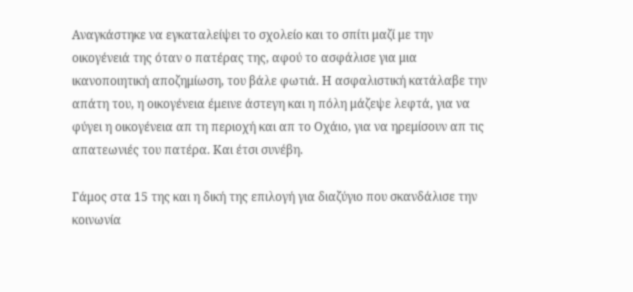Αναγκάστηκε να εγκαταλείψει το σχολείο και το σπίτι μαζί με την οικογένειά της όταν ο πατέρας της, αφού το ασφάλισε για μια ικανοποιητική αποζημίωση, του βάλε φωτιά. Η ασφαλιστική κατάλαβε την  απάτη του, η οικογένεια έμεινε άστεγη και η πόλη μάζεψε λεφτά, για να φύγει η οικογένεια απ τη περιοχή και απ το Οχάιο, για να ηρεμίσουν απ τις απατεωνιές του πατέρα. Και έτσι συνέβη.

Γάμος στα 15 της και η δική της επιλογή για διαζύγιο που σκανδάλισε την κοινωνία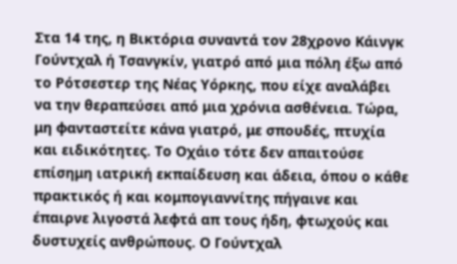Στα 14 της, η Βικτόρια συναντά τον 28χρονο Κάινγκ Γούντχαλ ή Τσανγκίν, γιατρό από μια πόλη έξω από το Ρότσεστερ της Νέας Υόρκης, που είχε αναλάβει να την θεραπεύσει από μια χρόνια ασθένεια. Τώρα, μη φανταστείτε κάνα γιατρό, με σπουδές, πτυχία και ειδικότητες. Το Οχάιο τότε δεν απαιτούσε επίσημη ιατρική εκπαίδευση και άδεια, όπου ο κάθε πρακτικός ή και κομπογιαννίτης πήγαινε και έπαιρνε λιγοστά λεφτά απ τους ήδη, φτωχούς και δυστυχείς ανθρώπους. Ο Γούντχαλ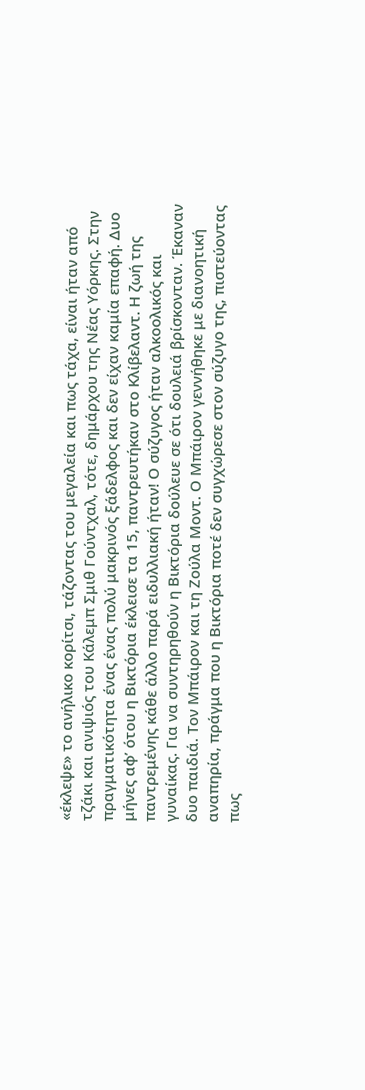«έκλεψε» το ανήλικο κορίτσι, τάζοντας του μεγαλεία και πως τάχα, είναι ήταν από τζάκι και ανιψιός του Κάλεμπ Σμιθ Γούντχαλ, τότε, δημάρχου της Νέας Υόρκης. Στην πραγματικότητα ένας ένας πολύ μακρινός ξάδελφος και δεν είχαν καμία επαφή. Δυο μήνες αφ’ ότου η Βικτόρια έκλεισε τα 15, παντρευτήκαν στο Κλίβελαντ. Η ζωή της παντρεμένης κάθε άλλο παρά ειδυλλιακή ήταν! Ο σύζυγος ήταν αλκοολικός και γυναίκας. Για να συντηρηθούν η Βικτόρια δούλευε σε ότι δουλειά βρίσκονταν. Έκαναν δυο παιδιά. Τον Μπάιρον και τη Ζούλα Μοντ. Ο Μπάιρον γεννήθηκε με διανοητική αναπηρία, πράγμα που η Βικτόρια ποτέ δεν συγχώρεσε στον σύζυγο της, πιστεύοντας πως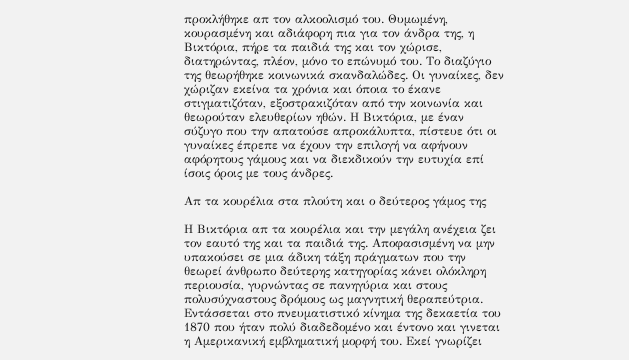προκλήθηκε απ τον αλκοολισμό του. Θυμωμένη, κουρασμένη και αδιάφορη πια για τον άνδρα της, η Βικτόρια, πήρε τα παιδιά της και τον χώρισε, διατηρώντας, πλέον, μόνο το επώνυμό του. Το διαζύγιο της θεωρήθηκε κοινωνικά σκανδαλώδες. Οι γυναίκες, δεν χώριζαν εκείνα τα χρόνια και όποια το έκανε στιγματιζόταν, εξοστρακιζόταν από την κοινωνία και θεωρούταν ελευθερίων ηθών. Η Βικτόρια, με έναν σύζυγο που την απατούσε απροκάλυπτα, πίστευε ότι οι γυναίκες έπρεπε να έχουν την επιλογή να αφήνουν αφόρητους γάμους και να διεκδικούν την ευτυχία επί ίσοις όροις με τους άνδρες.

Απ τα κουρέλια στα πλούτη και ο δεύτερος γάμος της

Η Βικτόρια απ τα κουρέλια και την μεγάλη ανέχεια ζει τον εαυτό της και τα παιδιά της. Αποφασισμένη να μην  υπακούσει σε μια άδικη τάξη πράγματων που την θεωρεί άνθρωπο δεύτερης κατηγορίας κάνει ολόκληρη περιουσία, γυρνώντας σε πανηγύρια και στους πολυσύχναστους δρόμους ως μαγνητική θεραπεύτρια. Εντάσσεται στο πνευματιστικό κίνημα της δεκαετία του 1870 που ήταν πολύ διαδεδομένο και έντονο και γινεται η Αμερικανική εμβληματική μορφή του. Εκεί γνωρίζει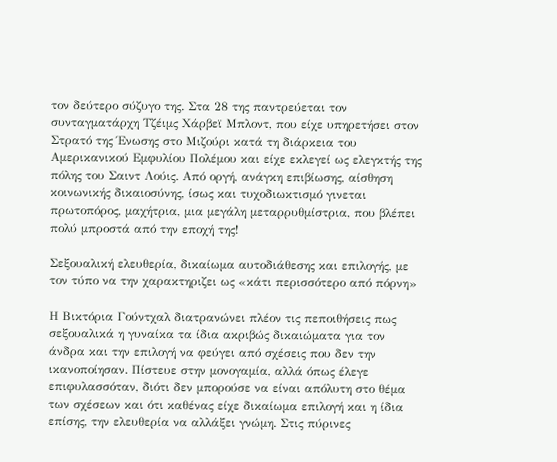τον δεύτερο σύζυγο της. Στα 28 της παντρεύεται τον συνταγματάρχη Τζέιμς Χάρβεϊ Μπλοντ, που είχε υπηρετήσει στον Στρατό της Ένωσης στο Μιζούρι κατά τη διάρκεια του Αμερικανικού Εμφυλίου Πολέμου και είχε εκλεγεί ως ελεγκτής της πόλης του Σαιντ Λούις. Από οργή, ανάγκη επιβίωσης, αίσθηση κοινωνικής δικαιοσύνης, ίσως και τυχοδιωκτισμό γινεται πρωτοπόρος, μαχήτρια, μια μεγάλη μεταρρυθμίστρια, που βλέπει πολύ μπροστά από την εποχή της!

Σεξουαλική ελευθερία, δικαίωμα αυτοδιάθεσης και επιλογής, με τον τύπο να την χαρακτηριζει ως «κάτι περισσότερο από πόρνη»

Η Βικτόρια Γούντχαλ διατρανώνει πλέον τις πεποιθήσεις πως σεξουαλικά η γυναίκα τα ίδια ακριβώς δικαιώματα για τον άνδρα και την επιλογή να φεύγει από σχέσεις που δεν την ικανοποίησαν. Πίστευε στην μονογαμία, αλλά όπως έλεγε επιφυλασσόταν, διότι δεν μπορούσε να είναι απόλυτη στο θέμα των σχέσεων και ότι καθένας είχε δικαίωμα επιλογή και η ίδια επίσης, την ελευθερία να αλλάξει γνώμη. Στις πύρινες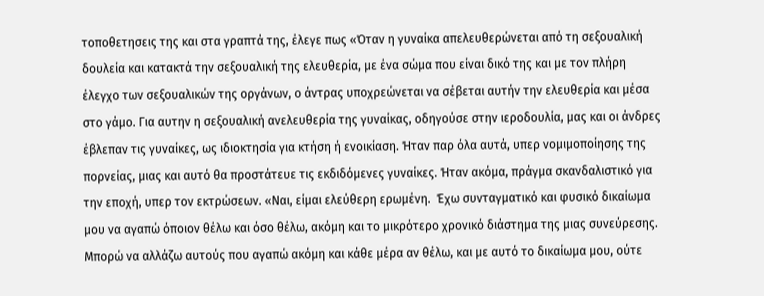τοποθετησεις της και στα γραπτά της, έλεγε πως «Όταν η γυναίκα απελευθερώνεται από τη σεξουαλική δουλεία και κατακτά την σεξουαλική της ελευθερία, με ένα σώμα που είναι δικό της και με τον πλήρη έλεγχο των σεξουαλικών της οργάνων, ο άντρας υποχρεώνεται να σέβεται αυτήν την ελευθερία και μέσα στο γάμο. Για αυτην η σεξουαλική ανελευθερία της γυναίκας, οδηγούσε στην ιεροδουλία, μας και οι άνδρες έβλεπαν τις γυναίκες, ως ιδιοκτησία για κτήση ή ενοικίαση. Ήταν παρ όλα αυτά, υπερ νομιμοποίησης της πορνείας, μιας και αυτό θα προστάτευε τις εκδιδόμενες γυναίκες. Ήταν ακόμα, πράγμα σκανδαλιστικό για την εποχή, υπερ τον εκτρώσεων. «Ναι, είμαι ελεύθερη ερωμένη.  Έχω συνταγματικό και φυσικό δικαίωμα μου να αγαπώ όποιον θέλω και όσο θέλω, ακόμη και το μικρότερο χρονικό διάστημα της μιας συνεύρεσης. Μπορώ να αλλάζω αυτούς που αγαπώ ακόμη και κάθε μέρα αν θέλω, και με αυτό το δικαίωμα μου, ούτε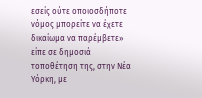εσείς ούτε οποιοσδήποτε νόμος μπορείτε να έχετε δικαίωμα να παρέμβετε» είπε σε δημοσιά τοποθέτηση της, στην Νέα Υόρκη, με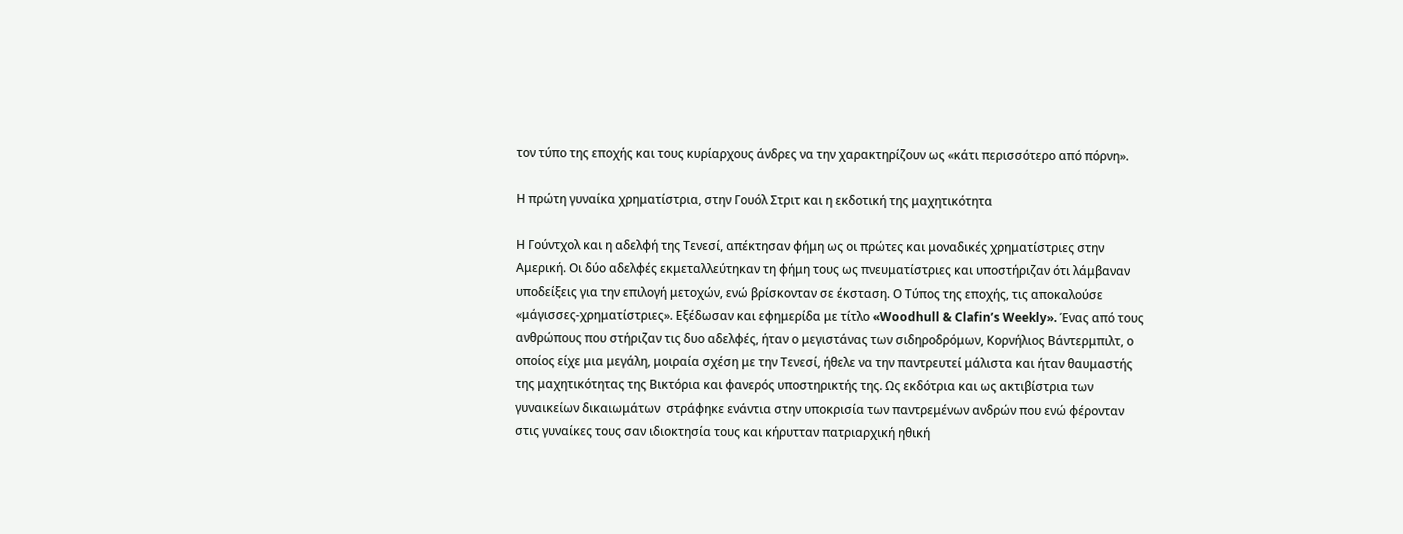τον τύπο της εποχής και τους κυρίαρχους άνδρες να την χαρακτηρίζουν ως «κάτι περισσότερο από πόρνη».

Η πρώτη γυναίκα χρηματίστρια, στην Γουόλ Στριτ και η εκδοτική της μαχητικότητα

Η Γούντχολ και η αδελφή της Τενεσί, απέκτησαν φήμη ως οι πρώτες και μοναδικές χρηματίστριες στην Αμερική. Οι δύο αδελφές εκμεταλλεύτηκαν τη φήμη τους ως πνευματίστριες και υποστήριζαν ότι λάμβαναν υποδείξεις για την επιλογή μετοχών, ενώ βρίσκονταν σε έκσταση. Ο Τύπος της εποχής, τις αποκαλούσε «μάγισσες-χρηματίστριες». Εξέδωσαν και εφημερίδα με τίτλο «Woodhull & Clafin’s Weekly». Ένας από τους ανθρώπους που στήριζαν τις δυο αδελφές, ήταν ο μεγιστάνας των σιδηροδρόμων, Κορνήλιος Βάντερμπιλτ, ο οποίος είχε μια μεγάλη, μοιραία σχέση με την Τενεσί, ήθελε να την παντρευτεί μάλιστα και ήταν θαυμαστής της μαχητικότητας της Βικτόρια και φανερός υποστηρικτής της. Ως εκδότρια και ως ακτιβίστρια των γυναικείων δικαιωμάτων  στράφηκε ενάντια στην υποκρισία των παντρεμένων ανδρών που ενώ φέρονταν στις γυναίκες τους σαν ιδιοκτησία τους και κήρυτταν πατριαρχική ηθική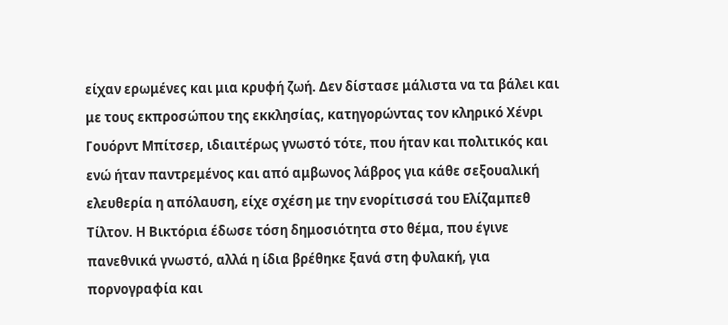είχαν ερωμένες και μια κρυφή ζωή. Δεν δίστασε μάλιστα να τα βάλει και με τους εκπροσώπου της εκκλησίας, κατηγορώντας τον κληρικό Χένρι Γουόρντ Μπίτσερ, ιδιαιτέρως γνωστό τότε, που ήταν και πολιτικός και ενώ ήταν παντρεμένος και από αμβωνος λάβρος για κάθε σεξουαλική ελευθερία η απόλαυση, είχε σχέση με την ενορίτισσά του Ελίζαμπεθ Τίλτον. Η Βικτόρια έδωσε τόση δημοσιότητα στο θέμα, που έγινε πανεθνικά γνωστό, αλλά η ίδια βρέθηκε ξανά στη φυλακή, για  πορνογραφία και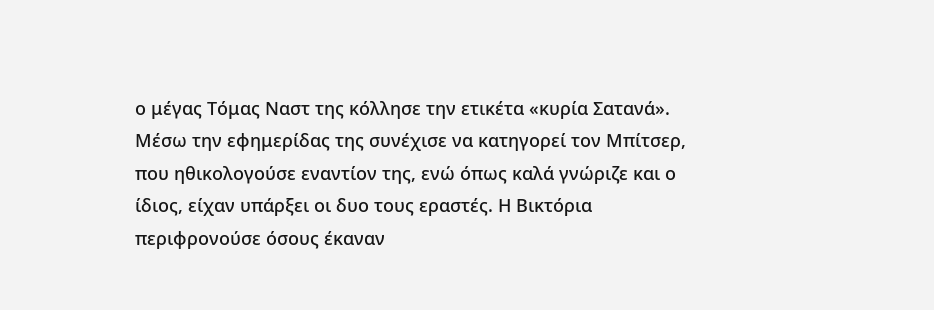ο μέγας Τόμας Ναστ της κόλλησε την ετικέτα «κυρία Σατανά». Μέσω την εφημερίδας της συνέχισε να κατηγορεί τον Μπίτσερ, που ηθικολογούσε εναντίον της, ενώ όπως καλά γνώριζε και ο ίδιος, είχαν υπάρξει οι δυο τους εραστές. Η Βικτόρια περιφρονούσε όσους έκαναν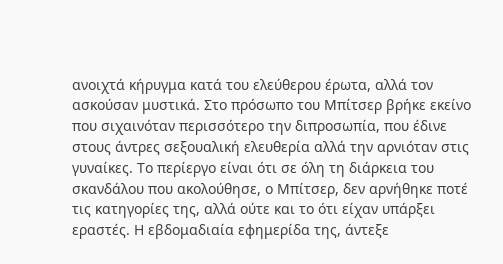ανοιχτά κήρυγμα κατά του ελεύθερου έρωτα, αλλά τον ασκούσαν μυστικά. Στο πρόσωπο του Μπίτσερ βρήκε εκείνο που σιχαινόταν περισσότερο την διπροσωπία, που έδινε στους άντρες σεξουαλική ελευθερία αλλά την αρνιόταν στις γυναίκες. Το περίεργο είναι ότι σε όλη τη διάρκεια του σκανδάλου που ακολούθησε, ο Μπίτσερ, δεν αρνήθηκε ποτέ τις κατηγορίες της, αλλά ούτε και το ότι είχαν υπάρξει εραστές. Η εβδομαδιαία εφημερίδα της, άντεξε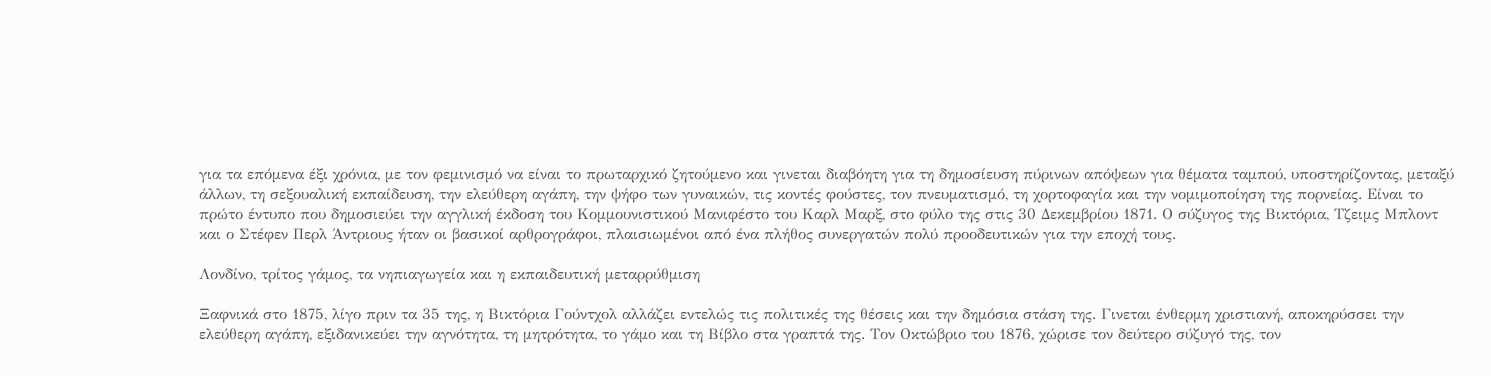για τα επόμενα έξι χρόνια, με τον φεμινισμό να είναι το πρωταρχικό ζητούμενο και γινεται διαβόητη για τη δημοσίευση πύρινων απόψεων για θέματα ταμπού, υποστηρίζοντας, μεταξύ άλλων, τη σεξουαλική εκπαίδευση, την ελεύθερη αγάπη, την ψήφο των γυναικών, τις κοντές φούστες, τον πνευματισμό, τη χορτοφαγία και την νομιμοποίηση της πορνείας. Είναι το πρώτο έντυπο που δημοσιεύει την αγγλική έκδοση του Κομμουνιστικού Μανιφέστο του Καρλ Μαρξ, στο φύλο της στις 30 Δεκεμβρίου 1871. Ο σύζυγος της Βικτόρια, Τζειμς Μπλοντ και ο Στέφεν Περλ Άντριους ήταν οι βασικοί αρθρογράφοι, πλαισιωμένοι από ένα πλήθος συνεργατών πολύ προοδευτικών για την εποχή τους.

Λονδίνο, τρίτος γάμος, τα νηπιαγωγεία και η εκπαιδευτική μεταρρύθμιση

Ξαφνικά στο 1875, λίγο πριν τα 35 της, η Βικτόρια Γούντχολ αλλάζει εντελώς τις πολιτικές της θέσεις και την δημόσια στάση της. Γινεται ένθερμη χριστιανή, αποκηρύσσει την ελεύθερη αγάπη, εξιδανικεύει την αγνότητα, τη μητρότητα, το γάμο και τη Βίβλο στα γραπτά της. Τον Οκτώβριο του 1876, χώρισε τον δεύτερο σύζυγό της, τον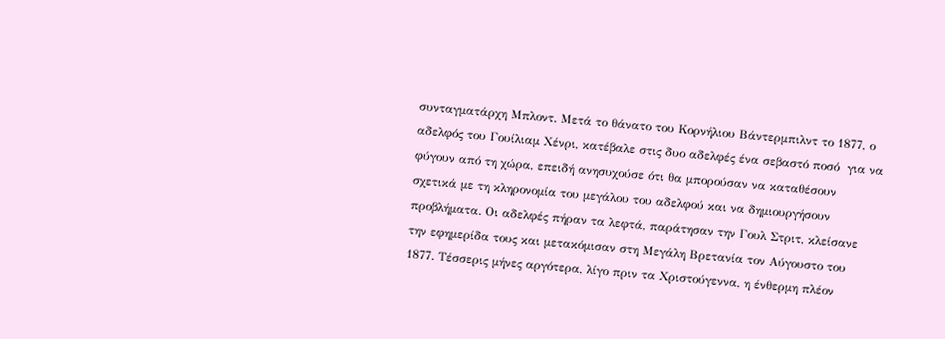συνταγματάρχη Μπλοντ. Μετά το θάνατο του Κορνήλιου Βάντερμπιλντ το 1877, ο αδελφός του Γουίλιαμ Χένρι, κατέβαλε στις δυο αδελφές ένα σεβαστό ποσό  για να φύγουν από τη χώρα, επειδή ανησυχούσε ότι θα μπορούσαν να καταθέσουν σχετικά με τη κληρονομία του μεγάλου του αδελφού και να δημιουργήσουν προβλήματα. Οι αδελφές πήραν τα λεφτά, παράτησαν την Γουλ Στριτ, κλείσανε την εφημερίδα τους και μετακόμισαν στη Μεγάλη Βρετανία τον Αύγουστο του 1877. Τέσσερις μήνες αργότερα, λίγο πριν τα Χριστούγεννα, η ένθερμη πλέον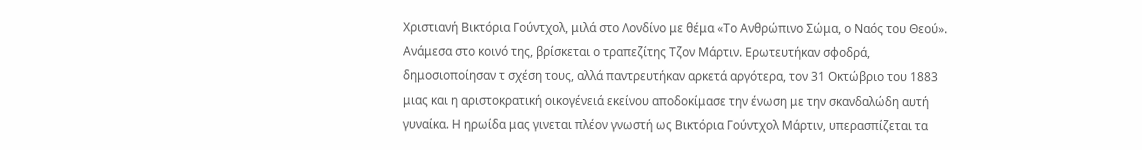Χριστιανή Βικτόρια Γούντχολ, μιλά στο Λονδίνο με θέμα «Το Ανθρώπινο Σώμα, ο Ναός του Θεού». Ανάμεσα στο κοινό της, βρίσκεται ο τραπεζίτης Τζον Μάρτιν. Ερωτευτήκαν σφοδρά, δημοσιοποίησαν τ σχέση τους, αλλά παντρευτήκαν αρκετά αργότερα, τον 31 Οκτώβριο του 1883 μιας και η αριστοκρατική οικογένειά εκείνου αποδοκίμασε την ένωση με την σκανδαλώδη αυτή γυναίκα. Η ηρωίδα μας γινεται πλέον γνωστή ως Βικτόρια Γούντχολ Μάρτιν, υπερασπίζεται τα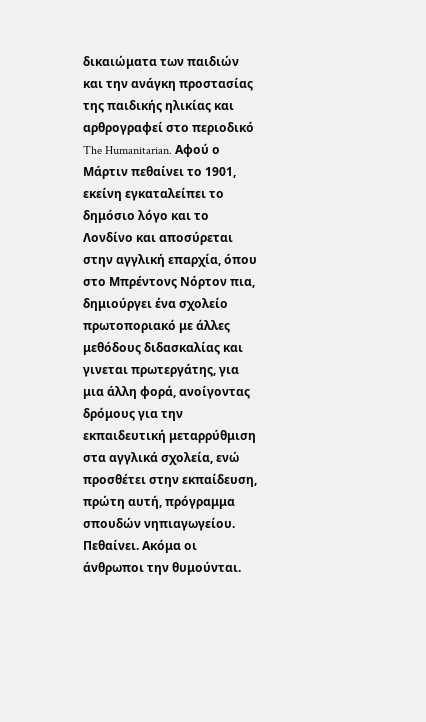δικαιώματα των παιδιών και την ανάγκη προστασίας της παιδικής ηλικίας και αρθρογραφεί στο περιοδικό The Humanitarian. Αφού ο Μάρτιν πεθαίνει το 1901, εκείνη εγκαταλείπει το δημόσιο λόγο και το Λονδίνο και αποσύρεται στην αγγλική επαρχία, όπου στο Μπρέντονς Νόρτον πια, δημιούργει ένα σχολείο πρωτοποριακό με άλλες μεθόδους διδασκαλίας και γινεται πρωτεργάτης, για μια άλλη φορά, ανοίγοντας δρόμους για την εκπαιδευτική μεταρρύθμιση στα αγγλικά σχολεία, ενώ προσθέτει στην εκπαίδευση, πρώτη αυτή, πρόγραμμα σπουδών νηπιαγωγείου. Πεθαίνει. Ακόμα οι άνθρωποι την θυμούνται.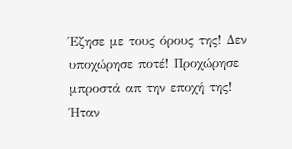Έζησε με τους όρους της! Δεν υποχώρησε ποτέ! Προχώρησε μπροστά απ την εποχή της! Ήταν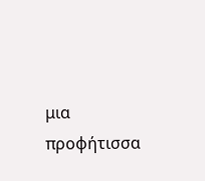μια προφήτισσα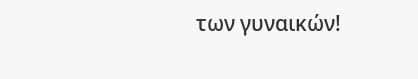των γυναικών!